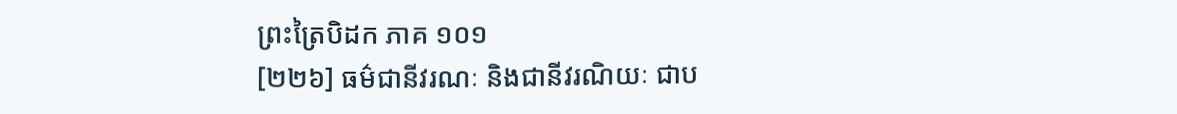ព្រះត្រៃបិដក ភាគ ១០១
[២២៦] ធម៌ជានីវរណៈ និងជានីវរណិយៈ ជាប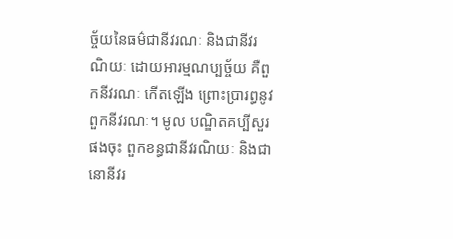ច្ច័យនៃធម៌ជានីវរណៈ និងជានីវរណិយៈ ដោយអារម្មណប្បច្ច័យ គឺពួកនីវរណៈ កើតឡើង ព្រោះប្រារព្ធនូវពួកនីវរណៈ។ មូល បណ្ឌិតគប្បីសួរផងចុះ ពួកខន្ធជានីវរណិយៈ និងជានោនីវរ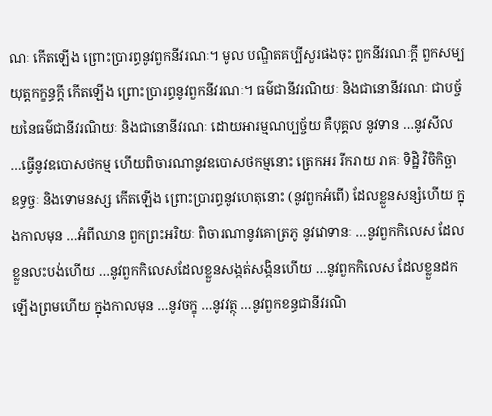ណៈ កើតឡើង ព្រោះប្រារព្ធនូវពួកនីវរណៈ។ មូល បណ្ឌិតគប្បីសួរផងចុះ ពួកនីវរណៈក្តី ពួកសម្បយុត្តកក្ខន្ធក្តី កើតឡើង ព្រោះប្រារព្ធនូវពួកនីវរណៈ។ ធម៌ជានីវរណិយៈ និងជានោនីវរណៈ ជាបច្ច័យនៃធម៌ជានីវរណិយៈ និងជានោនីវរណៈ ដោយអារម្មណប្បច្ច័យ គឺបុគ្គល នូវទាន …នូវសីល …ធ្វើនូវឧបោសថកម្ម ហើយពិចារណានូវឧបោសថកម្មនោះ ត្រេកអរ រីករាយ រាគៈ ទិដ្ឋិ វិចិកិច្ឆា ឧទ្ធច្ចៈ និងទោមនស្ស កើតឡើង ព្រោះប្រារព្ធនូវហេតុនោះ (នូវពួកអំពើ) ដែលខ្លួនសន្សំហើយ ក្នុងកាលមុន …អំពីឈាន ពួកព្រះអរិយៈ ពិចារណានូវគោត្រភូ នូវវោទានៈ …នូវពួកកិលេស ដែលខ្លួនលះបង់ហើយ …នូវពួកកិលេសដែលខ្លួនសង្កត់សង្កិនហើយ …នូវពួកកិលេស ដែលខ្លួនដកឡើងព្រមហើយ ក្នុងកាលមុន …នូវចក្ខុ …នូវវត្ថុ …នូវពួកខន្ធជានីវរណិ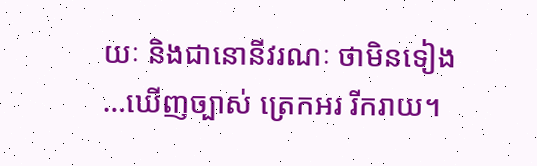យៈ និងជានោនីវរណៈ ថាមិនទៀង …ឃើញច្បាស់ ត្រេកអរ រីករាយ។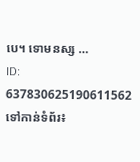បេ។ ទោមនស្ស …
ID: 637830625190611562
ទៅកាន់ទំព័រ៖